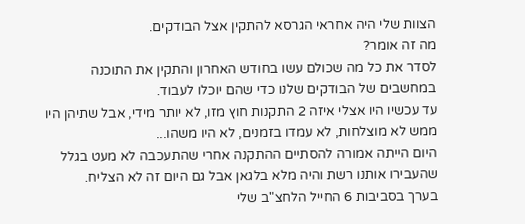הצוות שלי היה אחראי הגרסא להתקין אצל הבודקים.
מה זה אומר?
לסדר את כל מה שכולם עשו בחודש האחרון והתקין את התוכנה במחשבים של הבודקים שלנו כדי שהם יוכלו לעבוד.
עד עכשיו היו אצלי איזה 2 התקנות חוץ מזו, לא יותר מידי, אבל שתיהן היו ממש לא מוצלחות, לא עמדו בזמנים, לא היו משהו...
היום הייתה אמורה להסתיים ההתקנה אחרי שהתעכבה לא מעט בגלל שהעבירו אותנו רשת והיה מלא בלגאן אבל גם היום זה לא הצליח.
בערך בסביבות 6 החייל הלחצ"ב שלי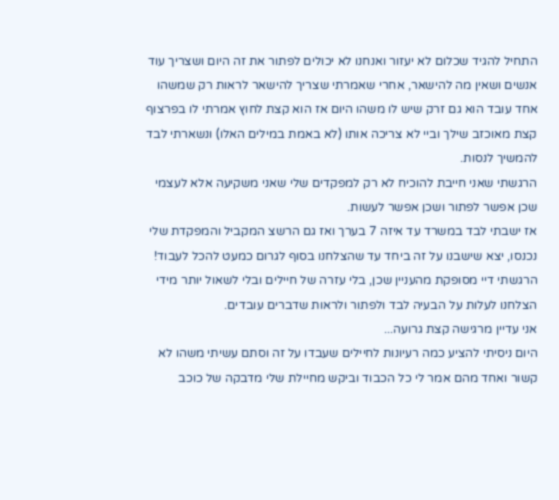התחיל להגיד שכלום לא יעזור ואנחנו לא יכולים לפתור את זה היום ושצריך עוד אנשים ושאין מה להישאר, אחרי שאמרתי שצריך להישאר לראות רק שמשהו אחד עובד הוא גם זרק שיש לו משהו היום אז הוא קצת לחוץ אמרתי לו בפרצוף קצת מאוכזב שילך וביי לא צריכה אותו (לא באמת במילים האלו) ונשארתי לבד להמשיך לנסות.
הרגשתי שאני חייבת להוכיח לא רק למפקדים שלי שאני משקיעה אלא לעצמי שכן אפשר לפתור ושכן אפשר לעשות.
אז ישבתי לבד במשרד עד איזה 7 בערך ואז גם הרשצ המקביל והמפקדת שלי נכנסו, יצא שישבנו על זה ביחד עד שהצלחנו בסוף לגרום כמעט להכל לעבוד!
הרגשתי דיי מסופקת מהעניין שכן, בלי עזרה של חיילים ובלי לשאול יותר מידי הצלחנו לעלות על הבעיה לבד ולפתור ולראות שדברים עובדים.
אני עדיין מרגישה קצת גרועה...
היום ניסיתי להציע כמה רעיונות לחיילים שעבדו על זה וסתם עשיתי משהו לא קשור ואחד מהם אמר לי כל הכבוד וביקש מחיילת שלי מדבקה של כוכב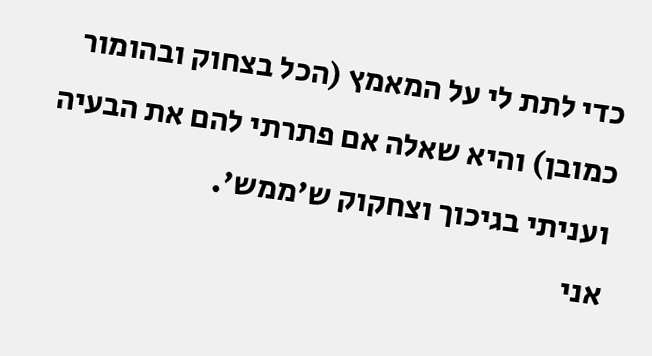כדי לתת לי על המאמץ (הכל בצחוק ובהומור כמובן) והיא שאלה אם פתרתי להם את הבעיה ועניתי בגיכוך וצחקוק ש'ממש'.
אני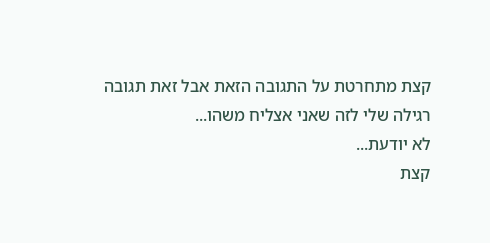קצת מתחרטת על התגובה הזאת אבל זאת תגובה רגילה שלי לזה שאני אצליח משהו...
לא יודעת...
קצת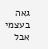גאה בעצמי אבל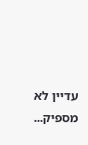עדיין לא מספיק...